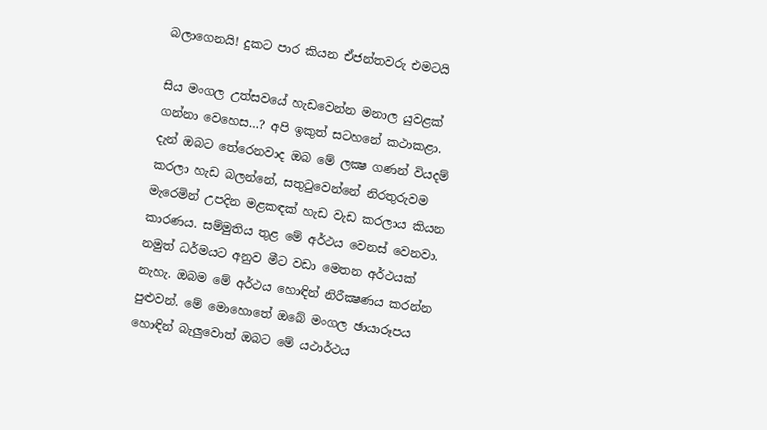බලාගෙනයි! දුකට පාර කියන ඒජන්තවරු එමටයි

සිය මංගල උත්සවයේ හැඩවෙන්න මනාල යුවළක්‌ ගන්නා වෙහෙස…? අපි ඉකුත් සටහනේ කථාකළා. දැන් ඔබට තේරෙනවාද ඔබ මේ ලක්‍ෂ ගණන් වියදම් කරලා හැඩ බලන්නේ, සතුටුවෙන්නේ නිරතුරුවම මැරෙමින් උපදින මළකඳක්‌ හැඩ වැඩ කරලාය කියන කාරණය. සම්මුතිය තුළ මේ අර්ථය වෙනස්‌ වෙනවා. නමුත් ධර්මයට අනුව මීට වඩා මෙතන අර්ථයක්‌ නැහැ. ඔබම මේ අර්ථය හොඳින් නිරීක්‍ෂණය කරන්න පුළුවන්. මේ මොහොතේ ඔබේ මංගල ඡායාරූපය හොඳින් බැලුවොත් ඔබට මේ යථාර්ථය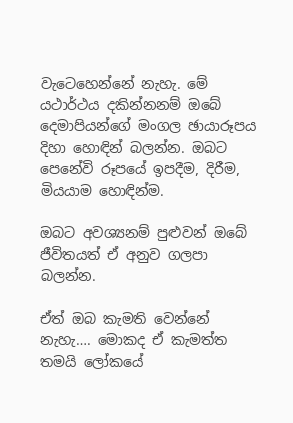වැටෙහෙන්නේ නැහැ. මේ යථාර්ථය දකින්නනම් ඔබේ දෙමාපියන්ගේ මංගල ඡායාරූපය දිහා හොඳින් බලන්න. ඔබට පෙනේවි රූපයේ ඉපදීම, දිරීම, මියයාම හොඳින්ම.

ඔබට අවශ්‍යනම් පුළුවන් ඔබේ ජීවිතයත් ඒ අනුව ගලපා බලන්න.

ඒත් ඔබ කැමති වෙන්නේ නැහැ…. මොකද ඒ කැමත්ත තමයි ලෝකයේ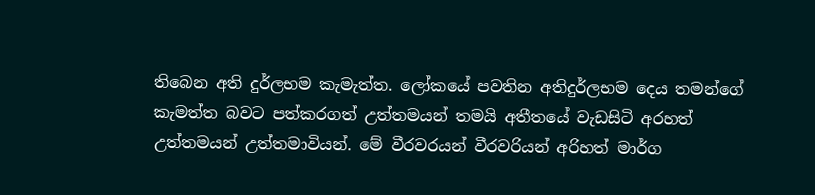තිබෙන අති දුර්ලභම කැමැත්ත. ලෝකයේ පවතින අතිදුර්ලභම දෙය තමන්ගේ කැමත්ත බවට පත්කරගත් උත්තමයන් තමයි අතීතයේ වැඩසිටි අරහත් උත්තමයන් උත්තමාවියන්. මේ වීරවරයන් වීරවරියන් අරිහත් මාර්ග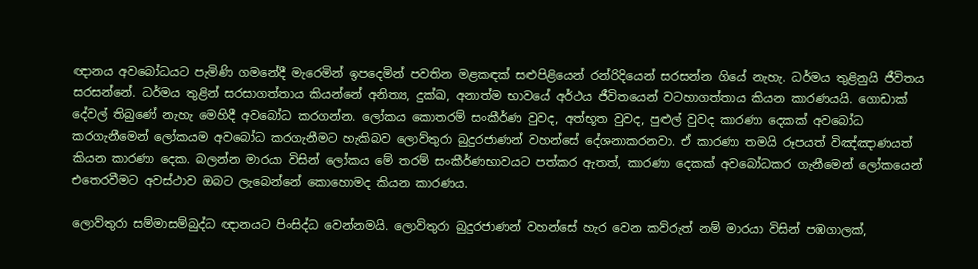ඥානය අවබෝධයට පැමිණි ගමනේදී මැරෙමින් ඉපදෙමින් පවතින මළකඳක්‌ සළුපිළියෙන් රන්රිදියෙන් සරසන්න ගියේ නැහැ. ධර්මය තුළිනුයි ජීවිතය සරසන්නේ. ධර්මය තුළින් සරසාගත්තාය කියන්නේ අනිත්‍ය, දුක්‌ඛ, අනාත්ම භාවයේ අර්ථය ජීවිතයෙන් වටහාගත්තාය කියන කාරණයයි. ගොඩාක්‌ දේවල් තිබුණේ නැහැ මෙහිදී අවබෝධ කරගන්න. ලෝකය කොතරම් සංකීර්ණ වුවද, අත්භූත වුවද, පුළුල් වුවද කාරණා දෙකක්‌ අවබෝධ කරගැනීමෙන් ලෝකයම අවබෝධ කරගැනීමට හැකිබව ලොව්තුරා බුදුරජාණන් වහන්සේ දේශනාකරනවා. ඒ කාරණා තමයි රූපයත් විඤ්ඤාණයත් කියන කාරණා දෙක. බලන්න මාරයා විසින් ලෝකය මේ තරම් සංකීර්ණභාවයට පත්කර ඇතත්, කාරණා දෙකක්‌ අවබෝධකර ගැනීමෙන් ලෝකයෙන් එතෙරවීමට අවස්‌ථාව ඔබට ලැබෙන්නේ කොහොමද කියන කාරණය.

ලොව්තුරා සම්මාසම්බුද්ධ ඥානයට පිංසිද්ධ වෙන්නමයි. ලොව්තුරා බුදුරජාණන් වහන්සේ හැර වෙන කව්රුත් නම් මාරයා විසින් පඹගාලක්‌,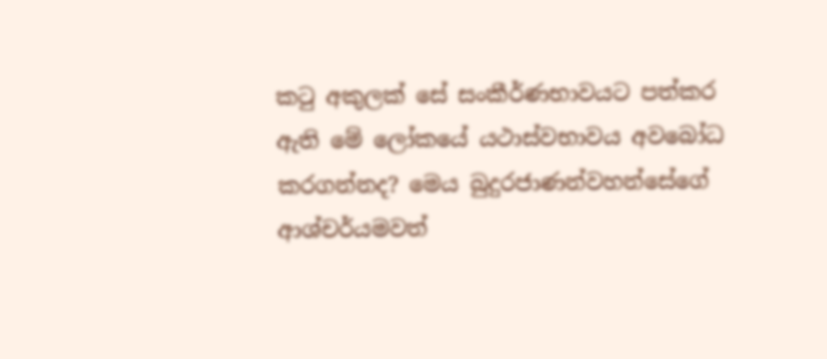කටු අකුලක්‌ සේ සංකීර්ණභාවයට පත්කර ඇති මේ ලෝකයේ යථාස්‌වභාවය අවබෝධ කරගන්නද? මෙය බුදුරජාණන්වහන්සේගේ ආශ්චර්යමවත්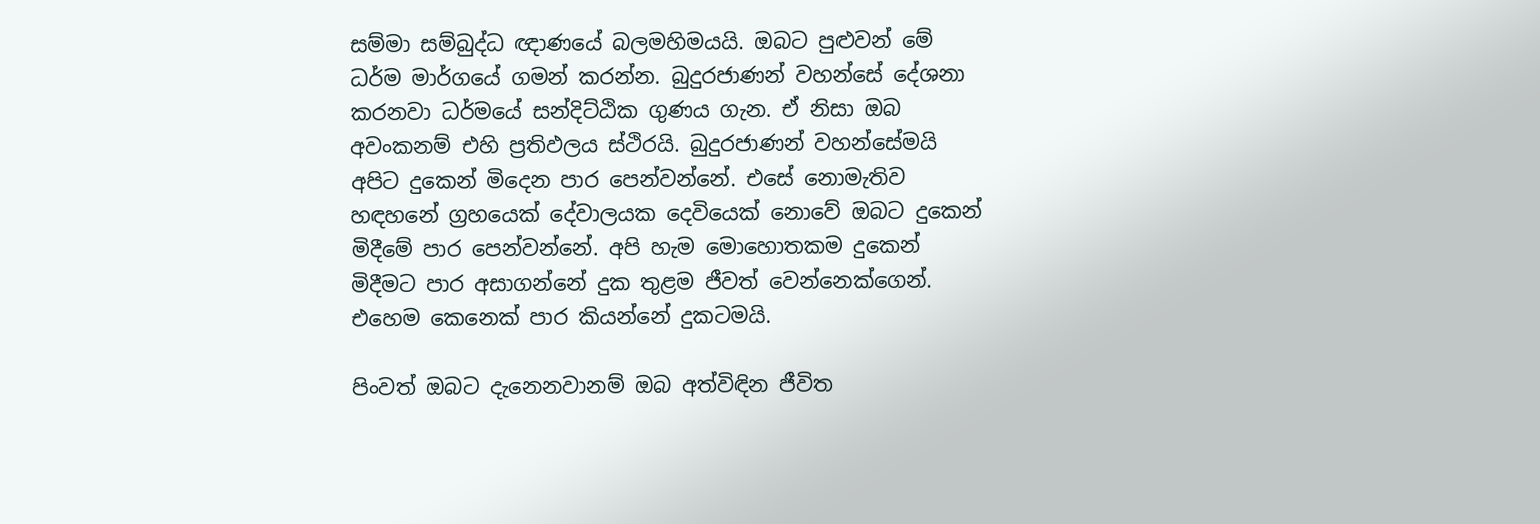සම්මා සම්බුද්ධ ඥාණයේ බලමහිමයයි. ඔබට පුළුවන් මේ ධර්ම මාර්ගයේ ගමන් කරන්න. බුදුරජාණන් වහන්සේ දේශනා කරනවා ධර්මයේ සන්දිට්‌ඨික ගුණය ගැන. ඒ නිසා ඔබ අවංකනම් එහි ප්‍රතිඵලය ස්‌ථිරයි. බුදුරජාණන් වහන්සේමයි අපිට දුකෙන් මිදෙන පාර පෙන්වන්නේ. එසේ නොමැතිව හඳහනේ ග්‍රහයෙක්‌ දේවාලයක දෙවියෙක්‌ නොවේ ඔබට දුකෙන් මිදීමේ පාර පෙන්වන්නේ. අපි හැම මොහොතකම දුකෙන් මිදීමට පාර අසාගන්නේ දුක තුළම ජීවත් වෙන්නෙක්‌ගෙන්. එහෙම කෙනෙක්‌ පාර කියන්නේ දුකටමයි.

පිංවත් ඔබට දැනෙනවානම් ඔබ අත්විඳින ජීවිත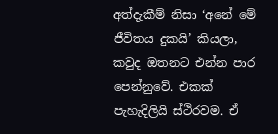අත්දැකීම් නිසා ‘අනේ මේ ජීවිතය දුකයි’ කියලා, කවුද ඔතනට එන්න පාර පෙන්නුවේ. එකක්‌ පැහැදිලියි ස්‌ථිරවම. ඒ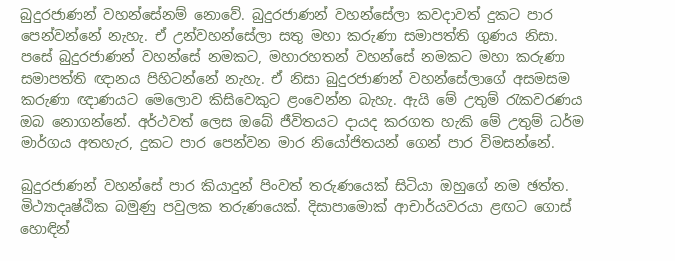බුදුරජාණන් වහන්සේනම් නොවේ. බුදුරජාණන් වහන්සේලා කවදාවත් දුකට පාර පෙන්වන්නේ නැහැ. ඒ උන්වහන්සේලා සතු මහා කරුණා සමාපත්ති ගුණය නිසා. පසේ බුදුරජාණන් වහන්සේ නමකට, මහාරහතන් වහන්සේ නමකට මහා කරුණා සමාපත්ති ඥානය පිහිටන්නේ නැහැ. ඒ නිසා බුදුරජාණන් වහන්සේලාගේ අසමසම කරුණා ඥාණයට මෙලොව කිසිවෙකුට ළංවෙන්න බැහැ. ඇයි මේ උතුම් රැකවරණය ඔබ නොගන්නේ. අර්ථවත් ලෙස ඔබේ ජීවිතයට දායද කරගත හැකි මේ උතුම් ධර්ම මාර්ගය අතහැර, දුකට පාර පෙන්වන මාර නියෝජිතයන් ගෙන් පාර විමසන්නේ.

බුදුරජාණන් වහන්සේ පාර කියාදුන් පිංවත් තරුණයෙක්‌ සිටියා ඔහුගේ නම ඡත්ත. මිථ්‍යාදෘෂ්ඨික බමුණු පවුලක තරුණයෙක්‌. දිසාපාමොක්‌ ආචාර්යවරයා ළඟට ගොස්‌ හොඳින්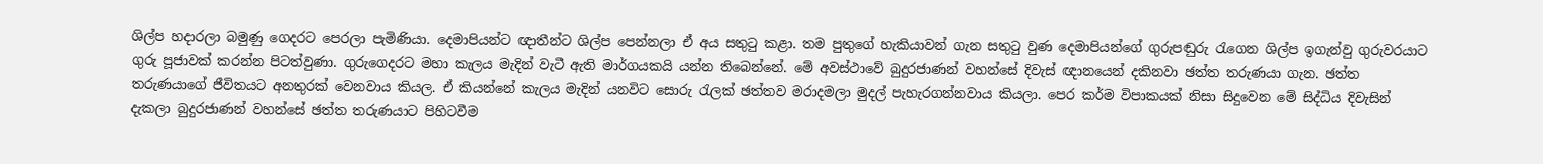ශිල්ප හදාරලා බමුණු ගෙදරට පෙරලා පැමිණියා. දෙමාපියන්ට ඥාතීන්ට ශිල්ප පෙන්නලා ඒ අය සතුටු කළා. තම පුතුගේ හැකියාවන් ගැන සතුටු වුණ දෙමාපියන්ගේ ගුරුපඬුරු රැගෙන ශිල්ප ඉගැන්වු ගුරුවරයාට ගුරු පූජාවක්‌ කරන්න පිටත්වුණා. ගුරුගෙදරට මහා කැලය මැදින් වැටී ඇති මාර්ගයකයි යන්න තිබෙන්නේ. මේ අවස්‌ථාවේ බුදුරජාණන් වහන්සේ දිවැස්‌ ඥානයෙන් දකිනවා ඡත්ත තරුණයා ගැන. ඡත්ත තරුණයාගේ ජීවිතයට අනතුරක්‌ වෙනවාය කියල. ඒ කියන්නේ කැලය මැදින් යනවිට සොරු රැලක්‌ ඡත්තව මරාදමලා මුදල් පැහැරගන්නවාය කියලා. පෙර කර්ම විපාකයක්‌ නිසා සිදුවෙන මේ සිද්ධිය දිවැසින් දැකලා බුදුරජාණන් වහන්සේ ඡත්ත තරුණයාට පිහිටවීම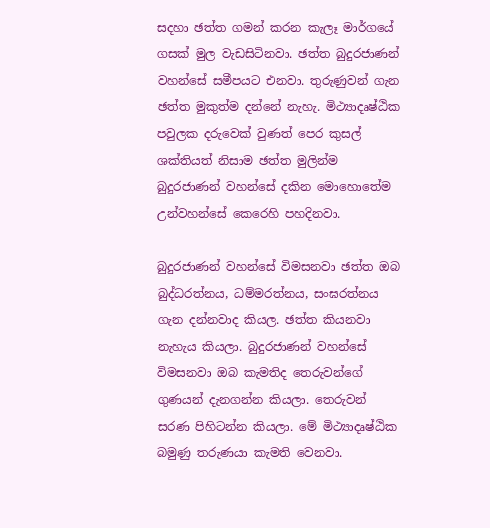සදහා ඡත්ත ගමන් කරන කැලෑ මාර්ගයේ ගසක්‌ මුල වැඩසිටිනවා. ඡත්ත බුදුරජාණන් වහන්සේ සමීපයට එනවා. තුරුණුවන් ගැන ඡත්ත මුකුත්ම දන්නේ නැහැ. මිථ්‍යාදෘෂ්ඨික පවුලක දරුවෙක්‌ වුණත් පෙර කුසල් ශක්‌තියත් නිසාම ඡත්ත මුලින්ම බුදුරජාණන් වහන්සේ දකින මොහොතේම උන්වහන්සේ කෙරෙහි පහදිනවා.

බුදුරජාණන් වහන්සේ විමසනවා ඡත්ත ඔබ බුද්ධරත්නය, ධම්මරත්නය, සංඝරත්නය ගැන දන්නවාද කියල. ඡත්ත කියනවා නැහැය කියලා. බුදුරජාණන් වහන්සේ විමසනවා ඔබ කැමතිද තෙරුවන්ගේ ගුණයන් දැනගන්න කියලා. තෙරුවන් සරණ පිහිටන්න කියලා. මේ මිථ්‍යාදෘෂ්ඨික බමුණු තරුණයා කැමති වෙනවා.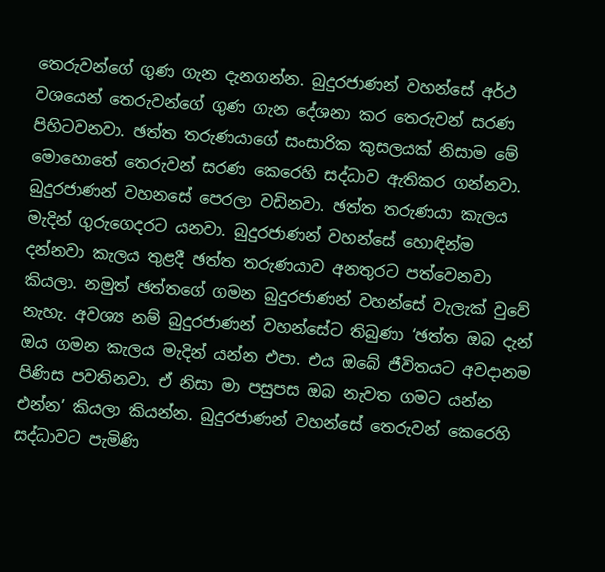තෙරුවන්ගේ ගුණ ගැන දැනගන්න. බුදුරජාණන් වහන්සේ අර්ථ වශයෙන් තෙරුවන්ගේ ගුණ ගැන දේශනා කර තෙරුවන් සරණ පිහිටවනවා. ඡත්ත තරුණයාගේ සංසාරික කුසලයක්‌ නිසාම මේ මොහොතේ තෙරුවන් සරණ කෙරෙහි සද්ධාව ඇතිකර ගන්නවා. බුදුරජාණන් වහනසේ පෙරලා වඩිනවා. ඡත්ත තරුණයා කැලය මැදින් ගුරුගෙදරට යනවා. බුදුරජාණන් වහන්සේ හොඳින්ම දන්නවා කැලය තුළදී ඡත්ත තරුණයාව අනතුරට පත්වෙනවා කියලා. නමුත් ඡත්තගේ ගමන බුදුරජාණන් වහන්සේ වැලැක්‌ වුවේ නැහැ. අවශ්‍ය නම් බුදුරජාණන් වහන්සේට තිබුණා ‘ඡත්ත ඔබ දැන් ඔය ගමන කැලය මැදින් යන්න එපා. එය ඔබේ ජීවිතයට අවදානම පිණිස පවතිනවා. ඒ නිසා මා පසුපස ඔබ නැවත ගමට යන්න එන්න’ කියලා කියන්න. බුදුරජාණන් වහන්සේ තෙරුවන් කෙරෙහි සද්ධාවට පැමිණි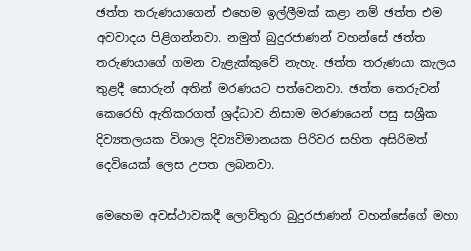ඡත්ත තරුණයාගෙන් එහෙම ඉල්ලීමක්‌ කළා නම් ඡත්ත එම අවවාදය පිළිගන්නවා. නමුත් බුදුරජාණන් වහන්සේ ඡත්ත තරුණයාගේ ගමන වැළැක්‌කුවේ නැහැ. ඡත්ත තරුණයා කැලය තුළදී සොරුන් අතින් මරණයට පත්වෙනවා. ඡත්ත තෙරුවන් කෙරෙහි ඇතිකරගත් ශ්‍රද්ධාව නිසාම මරණයෙන් පසු සශ්‍රීක දිව්‍යතලයක විශාල දිව්‍යවිමානයක පිරිවර සහිත අසිරිමත් දෙවියෙක්‌ ලෙස උපත ලබනවා.

මෙහෙම අවස්‌ථාවකදී ලොව්තුරා බුදුරජාණන් වහන්සේගේ මහා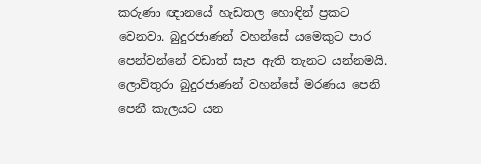කරුණා ඥානයේ හැඩතල හොඳින් ප්‍රකට වෙනවා. බුදුරජාණන් වහන්සේ යමෙකුට පාර පෙන්වන්නේ වඩාත් සැප ඇති තැනට යන්නමයි. ලොව්තුරා බුදුරජාණන් වහන්සේ මරණය පෙනි පෙනී කැලයට යන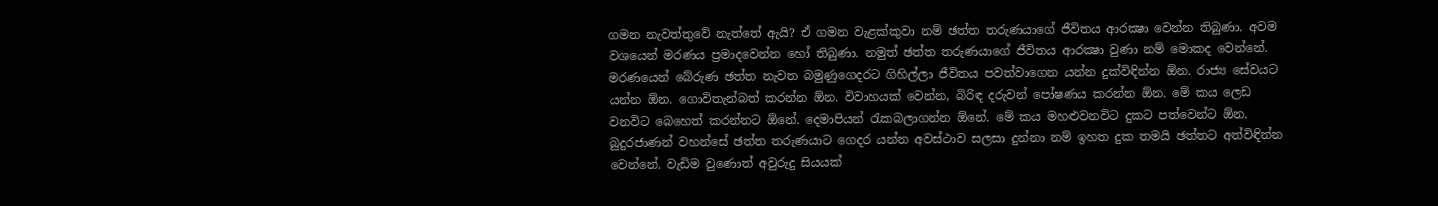ගමන නැවත්තුවේ නැත්තේ ඇයි? ඒ ගමන වැළක්‌කුවා නම් ඡත්ත තරුණයාගේ ජීවිතය ආරක්‍ෂා වෙන්න තිබුණා. අවම වශයෙන් මරණය ප්‍රමාදවෙන්න හෝ තිබුණා. නමුත් ඡත්ත තරුණයාගේ ජීවිතය ආරක්‍ෂා වුණා නම් මොකද වෙන්නේ. මරණයෙන් බේරුණ ඡත්ත නැවත බමුණුගෙදරට ගිහිල්ලා ජීවිතය පවත්වාගෙන යන්න දුක්‌විඳින්න ඕන. රාජ්‍ය සේවයට යන්න ඕන. ගොවිතැන්බත් කරන්න ඕන. විවාහයක්‌ වෙන්න, බිරිඳ දරුවන් පෝෂණය කරන්න ඕන. මේ කය ලෙඩ වනවිට බෙහෙත් කරන්නට ඕනේ. දෙමාපියන් රැකබලාගන්න ඕනේ. මේ කය මහළුවනවිට දුකට පත්වෙන්ට ඕන. බුදුරජාණන් වහන්සේ ඡත්ත තරුණයාට ගෙදර යන්න අවස්‌ථාව සලසා දුන්නා නම් ඉහත දුක තමයි ඡත්තට අත්විඳින්න වෙන්නේ. වැඩිම වුණොත් අවුරුදු සියයක්‌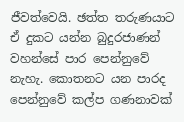ජීවත්වෙයි. ඡත්ත තරුණයාට ඒ දුකට යන්න බුදුරජාණන් වහන්සේ පාර පෙන්නුවේ නැහැ. කොතනට යන පාරද පෙන්නුවේ කල්ප ගණනාවක්‌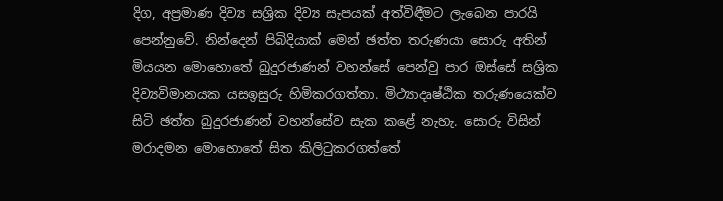දිග, අප්‍රමාණ දිව්‍ය සශ්‍රික දිව්‍ය සැපයක්‌ අත්විඳීමට ලැබෙන පාරයි පෙන්නුවේ. නින්දෙන් පිබිදියාක්‌ මෙන් ඡත්ත තරුණයා සොරු අතින් මියයන මොහොතේ බුදුරජාණන් වහන්සේ පෙන්වු පාර ඔස්‌සේ සශ්‍රික දිව්‍යවිමානයක යසඉසුරු හිමිකරගත්තා. මිථ්‍යාදෘෂ්ඨික තරුණයෙක්‌ව සිටි ඡත්ත බුදුරජාණන් වහන්සේව සැක කළේ නැහැ. සොරු විසින් මරාදමන මොහොතේ සිත කිලිටුකරගත්තේ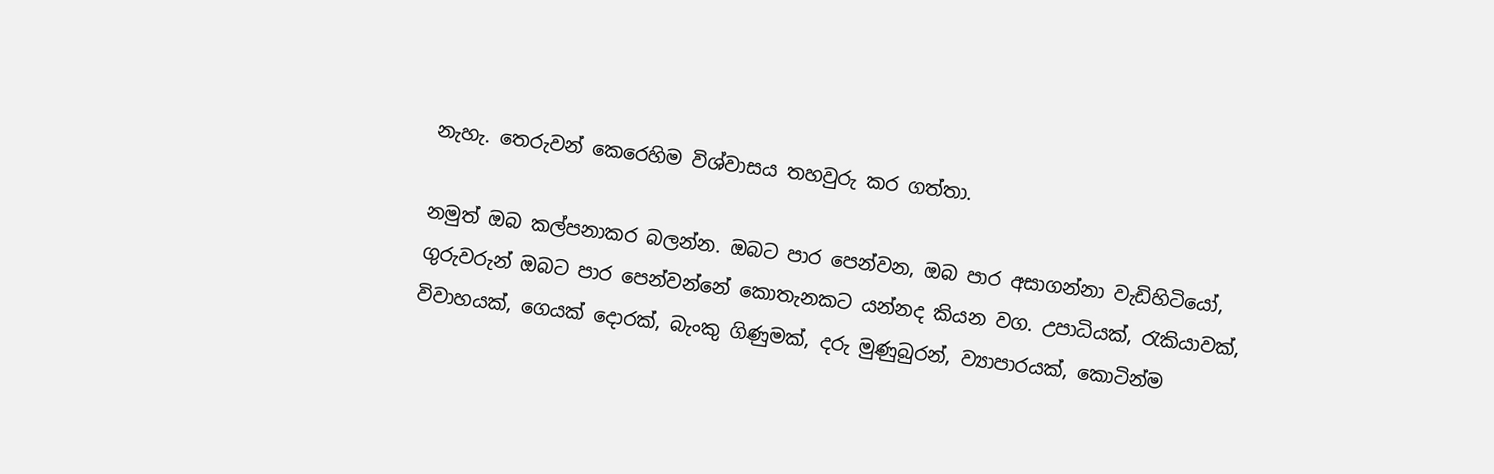නැහැ. තෙරුවන් කෙරෙහිම විශ්වාසය තහවුරු කර ගත්තා.

නමුත් ඔබ කල්පනාකර බලන්න. ඔබට පාර පෙන්වන, ඔබ පාර අසාගන්නා වැඩිහිටියෝ, ගුරුවරුන් ඔබට පාර පෙන්වන්නේ කොතැනකට යන්නද කියන වග. උපාධියක්‌, රැකියාවක්‌, විවාහයක්‌, ගෙයක්‌ දොරක්‌, බැංකු ගිණුමක්‌, දරු මුණුබුරන්, ව්‍යාපාරයක්‌, කොටින්ම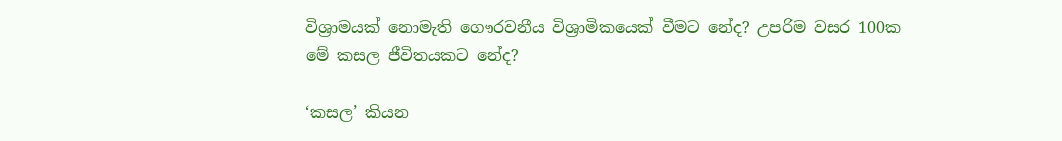විශ්‍රාමයක්‌ නොමැති ගෞරවනීය විශ්‍රාමිකයෙක්‌ වීමට නේද? උපරිම වසර 100ක මේ කසල ජීවිතයකට නේද?

‘කසල’ කියන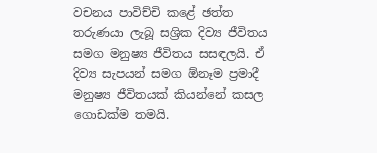වචනය පාවිච්චි කළේ ඡත්ත තරුණයා ලැබූ සශ්‍රික දිව්‍ය ජීවිතය සමග මනුෂ්‍ය ජීවිතය සසඳලයි. ඒ දිව්‍ය සැපයන් සමග ඕනෑම ප්‍රමාදී මනුෂ්‍ය ජීවිතයක්‌ කියන්නේ කසල ගොඩක්‌ම තමයි.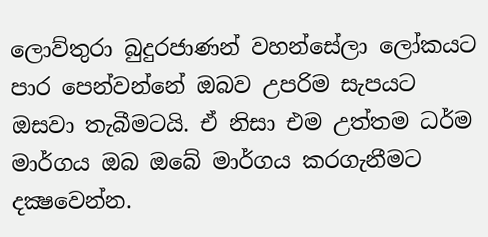ලොව්තුරා බුදුරජාණන් වහන්සේලා ලෝකයට පාර පෙන්වන්නේ ඔබව උපරිම සැපයට ඔසවා තැබීමටයි. ඒ නිසා එම උත්තම ධර්ම මාර්ගය ඔබ ඔබේ මාර්ගය කරගැනීමට දක්‍ෂවෙන්න.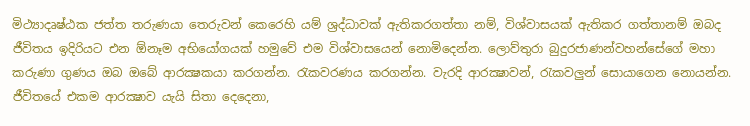මිථ්‍යාදෘෂ්ඨක ජත්ත තරුණයා තෙරුවන් කෙරෙහි යම් ශ්‍රද්ධාවක්‌ ඇතිකරගත්තා නම්, විශ්වාසයක්‌ ඇතිකර ගත්තානම් ඔබද ජීවිතය ඉදිරියට එන ඕනෑම අභියෝගයක්‌ හමුවේ එම විශ්වාසයෙන් නොමිදෙන්න. ලොව්තුරා බුදුරජාණන්වහන්සේගේ මහා කරුණා ගුණය ඔබ ඔබේ ආරක්‍ෂකයා කරගන්න. රැකවරණය කරගන්න. වැරදි ආරක්‍ෂාවන්, රැකවලුන් සොයාගෙන නොයන්න. ජීවිතයේ එකම ආරක්‍ෂාව යැයි සිතා දෙදෙනා,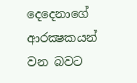දෙදෙනාගේ ආරක්‍ෂකයන් වන බවට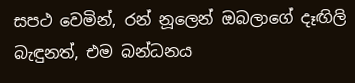සපථ වෙමින්, රන් නූලෙන් ඔබලාගේ දෑඟිලි බැඳුනත්, එම බන්ධනය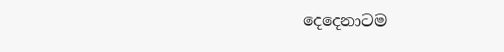දෙදෙනාටම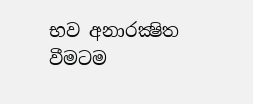භව අනාරක්‍ෂිත වීමටම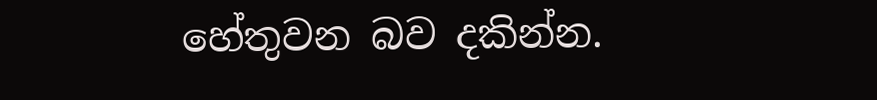හේතුවන බව දකින්න.